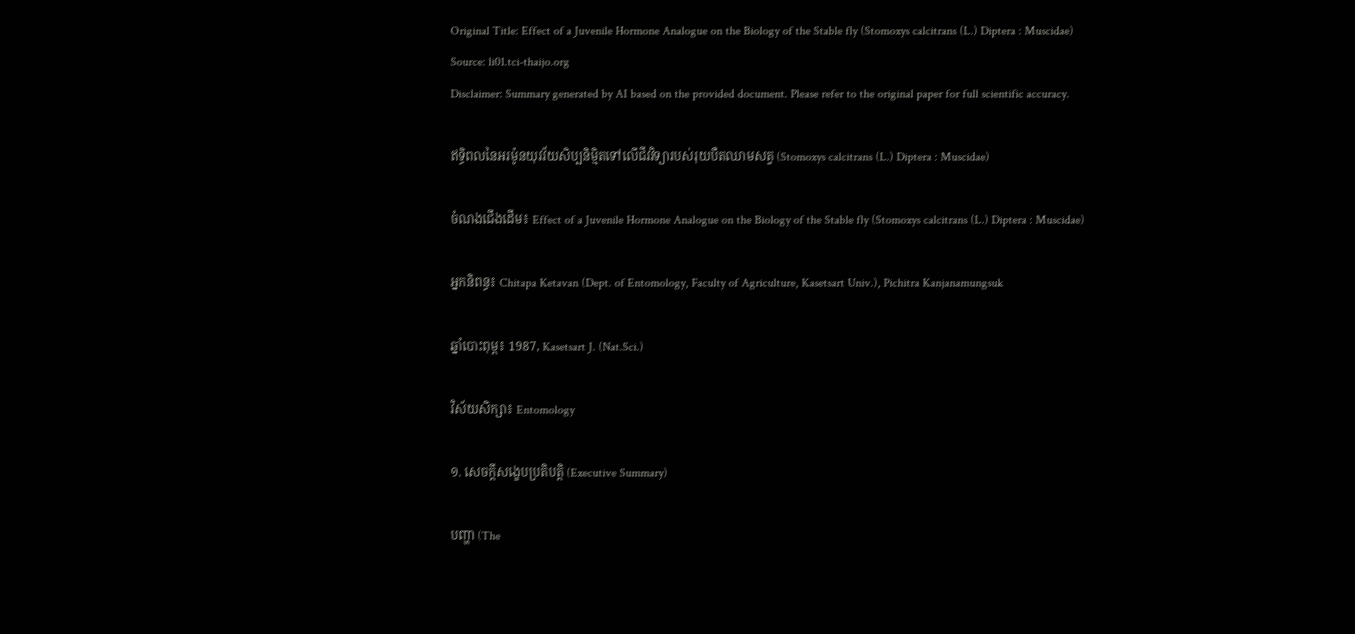Original Title: Effect of a Juvenile Hormone Analogue on the Biology of the Stable fly (Stomoxys calcitrans (L.) Diptera : Muscidae)
Source: li01.tci-thaijo.org
Disclaimer: Summary generated by AI based on the provided document. Please refer to the original paper for full scientific accuracy.

ឥទ្ធិពលនៃអរម៉ូនយុវវ័យសិប្បនិម្មិតទៅលើជីវវិទ្យារបស់រុយបឺតឈាមសត្វ (Stomoxys calcitrans (L.) Diptera : Muscidae)

ចំណងជើងដើម៖ Effect of a Juvenile Hormone Analogue on the Biology of the Stable fly (Stomoxys calcitrans (L.) Diptera : Muscidae)

អ្នកនិពន្ធ៖ Chitapa Ketavan (Dept. of Entomology, Faculty of Agriculture, Kasetsart Univ.), Pichitra Kanjanamungsuk

ឆ្នាំបោះពុម្ព៖ 1987, Kasetsart J. (Nat.Sci.)

វិស័យសិក្សា៖ Entomology

១. សេចក្តីសង្ខេបប្រតិបត្តិ (Executive Summary)

បញ្ហា (The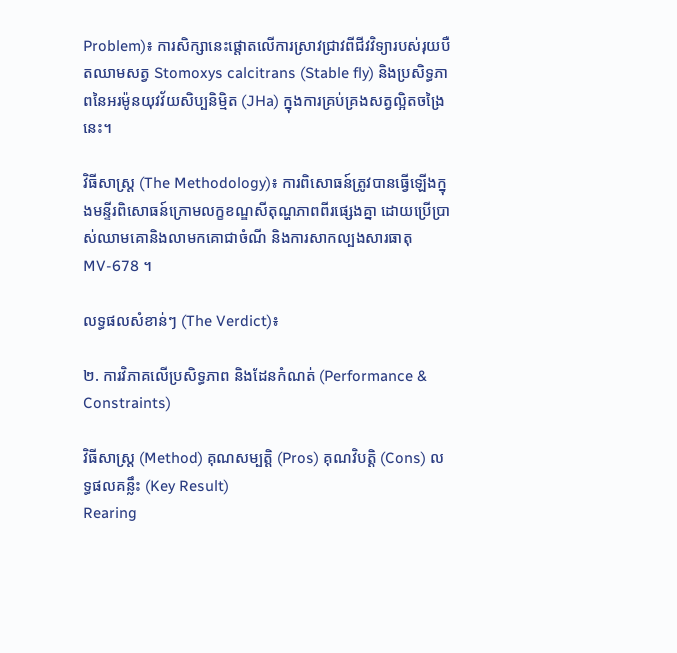Problem)៖ ការសិក្សានេះផ្តោតលើការស្រាវជ្រាវពីជីវវិទ្យារបស់រុយបឺតឈាមសត្វ Stomoxys calcitrans (Stable fly) និងប្រសិទ្ធភាពនៃអរម៉ូនយុវវ័យសិប្បនិម្មិត (JHa) ក្នុងការគ្រប់គ្រងសត្វល្អិតចង្រៃនេះ។

វិធីសាស្ត្រ (The Methodology)៖ ការពិសោធន៍ត្រូវបានធ្វើឡើងក្នុងមន្ទីរពិសោធន៍ក្រោមលក្ខខណ្ឌសីតុណ្ហភាពពីរផ្សេងគ្នា ដោយប្រើប្រាស់ឈាមគោនិងលាមកគោជាចំណី និងការសាកល្បងសារធាតុ MV-678 ។

លទ្ធផលសំខាន់ៗ (The Verdict)៖

២. ការវិភាគលើប្រសិទ្ធភាព និងដែនកំណត់ (Performance & Constraints)

វិធីសាស្ត្រ (Method) គុណសម្បត្តិ (Pros) គុណវិបត្តិ (Cons) លទ្ធផលគន្លឹះ (Key Result)
Rearing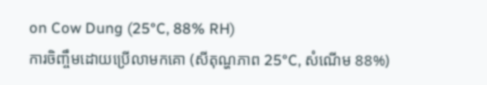on Cow Dung (25°C, 88% RH)
ការចិញ្ចឹមដោយប្រើលាមកគោ (សីតុណ្ហភាព 25°C, សំណើម 88%)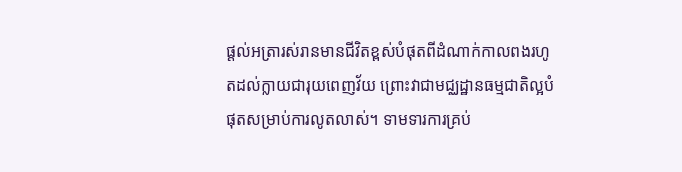ផ្តល់អត្រារស់រានមានជីវិតខ្ពស់បំផុតពីដំណាក់កាលពងរហូតដល់ក្លាយជារុយពេញវ័យ ព្រោះវាជាមជ្ឈដ្ឋានធម្មជាតិល្អបំផុតសម្រាប់ការលូតលាស់។ ទាមទារការគ្រប់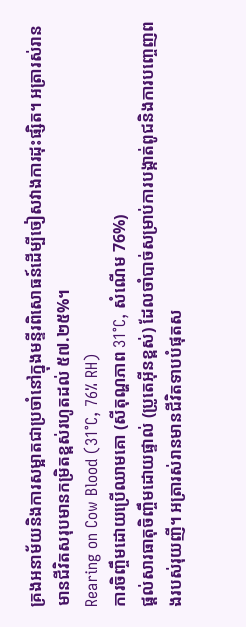គ្រងអនាម័យនិងការសម្អាតជាប្រចាំនៅក្នុងមន្ទីរពិសោធន៍ដើម្បីចៀសវាងការដុះផ្សិត។ អត្រារស់រានមានជីវិតសរុបមានកម្រិតខ្ពស់រហូតដល់ ៥៧.២៥%។
Rearing on Cow Blood (31°C, 76% RH)
ការចិញ្ចឹមដោយប្រើឈាមគោ (សីតុណ្ហភាព 31°C, សំណើម 76%)
ផ្តល់សារធាតុចិញ្ចឹមដោយផ្ទាល់ (ប្រូតេអ៊ីនខ្ពស់) ដែលចាំបាច់សម្រាប់ការបង្កាត់ពូជនិងការបញ្ចេញពងរបស់រុយញី។ អត្រារស់រានមានជីវិតទាបបំផុតស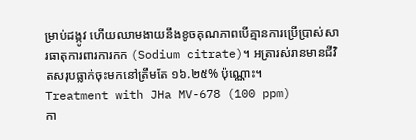ម្រាប់ដង្កូវ ហើយឈាមងាយនឹងខូចគុណភាពបើគ្មានការប្រើប្រាស់សារធាតុការពារការកក (Sodium citrate)។ អត្រារស់រានមានជីវិតសរុបធ្លាក់ចុះមកនៅត្រឹមតែ ១៦.២៥% ប៉ុណ្ណោះ។
Treatment with JHa MV-678 (100 ppm)
កា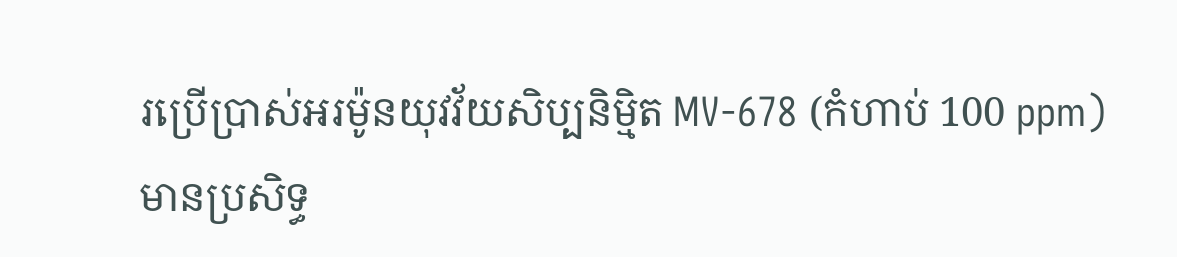រប្រើប្រាស់អរម៉ូនយុវវ័យសិប្បនិម្មិត MV-678 (កំហាប់ 100 ppm)
មានប្រសិទ្ធ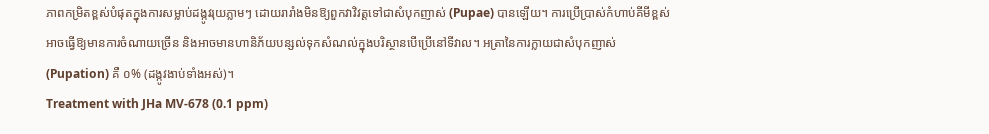ភាពកម្រិតខ្ពស់បំផុតក្នុងការសម្លាប់ដង្កូវរុយភ្លាមៗ ដោយរារាំងមិនឱ្យពួកវាវិវត្តទៅជាសំបុកញាស់ (Pupae) បានឡើយ។ ការប្រើប្រាស់កំហាប់គីមីខ្ពស់អាចធ្វើឱ្យមានការចំណាយច្រើន និងអាចមានហានិភ័យបន្សល់ទុកសំណល់ក្នុងបរិស្ថានបើប្រើនៅទីវាល។ អត្រានៃការក្លាយជាសំបុកញាស់ (Pupation) គឺ ០% (ដង្កូវងាប់ទាំងអស់)។
Treatment with JHa MV-678 (0.1 ppm)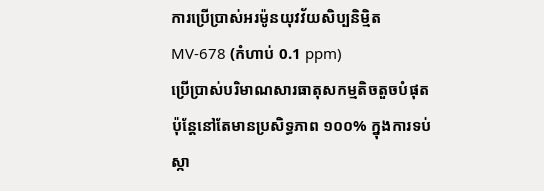ការប្រើប្រាស់អរម៉ូនយុវវ័យសិប្បនិម្មិត MV-678 (កំហាប់ 0.1 ppm)
ប្រើប្រាស់បរិមាណសារធាតុសកម្មតិចតួចបំផុត ប៉ុន្តែនៅតែមានប្រសិទ្ធភាព ១០០% ក្នុងការទប់ស្កា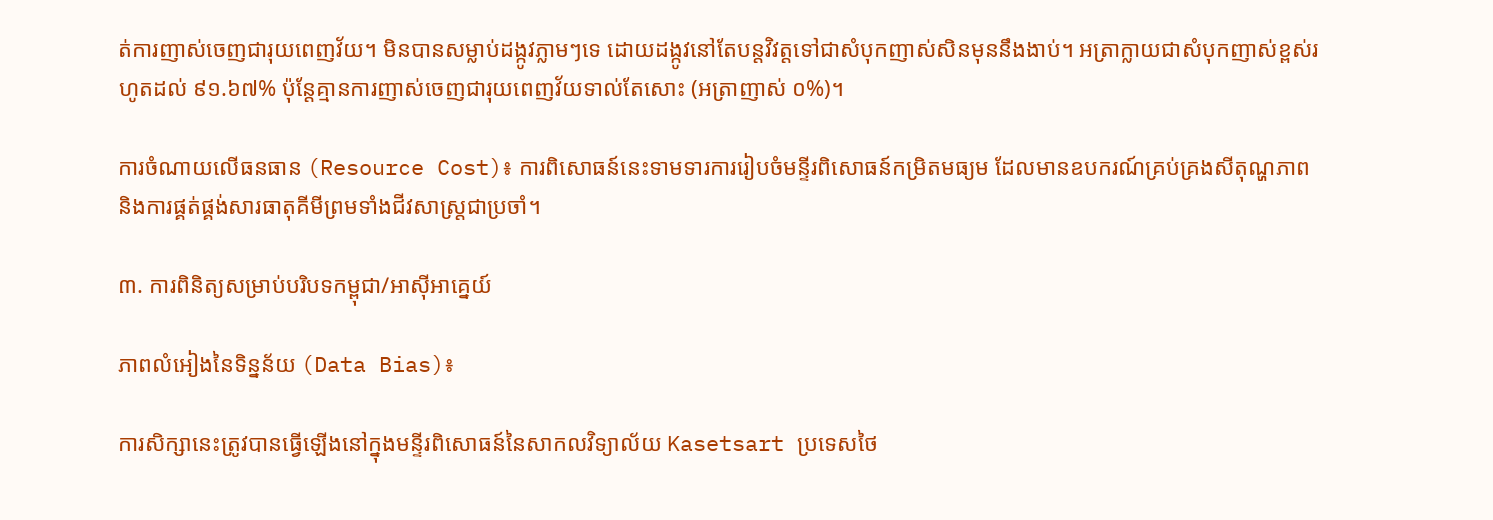ត់ការញាស់ចេញជារុយពេញវ័យ។ មិនបានសម្លាប់ដង្កូវភ្លាមៗទេ ដោយដង្កូវនៅតែបន្តវិវត្តទៅជាសំបុកញាស់សិនមុននឹងងាប់។ អត្រាក្លាយជាសំបុកញាស់ខ្ពស់រហូតដល់ ៩១.៦៧% ប៉ុន្តែគ្មានការញាស់ចេញជារុយពេញវ័យទាល់តែសោះ (អត្រាញាស់ ០%)។

ការចំណាយលើធនធាន (Resource Cost)៖ ការពិសោធន៍នេះទាមទារការរៀបចំមន្ទីរពិសោធន៍កម្រិតមធ្យម ដែលមានឧបករណ៍គ្រប់គ្រងសីតុណ្ហភាព និងការផ្គត់ផ្គង់សារធាតុគីមីព្រមទាំងជីវសាស្រ្តជាប្រចាំ។

៣. ការពិនិត្យសម្រាប់បរិបទកម្ពុជា/អាស៊ីអាគ្នេយ៍

ភាពលំអៀងនៃទិន្នន័យ (Data Bias)៖

ការសិក្សានេះត្រូវបានធ្វើឡើងនៅក្នុងមន្ទីរពិសោធន៍នៃសាកលវិទ្យាល័យ Kasetsart ប្រទេសថៃ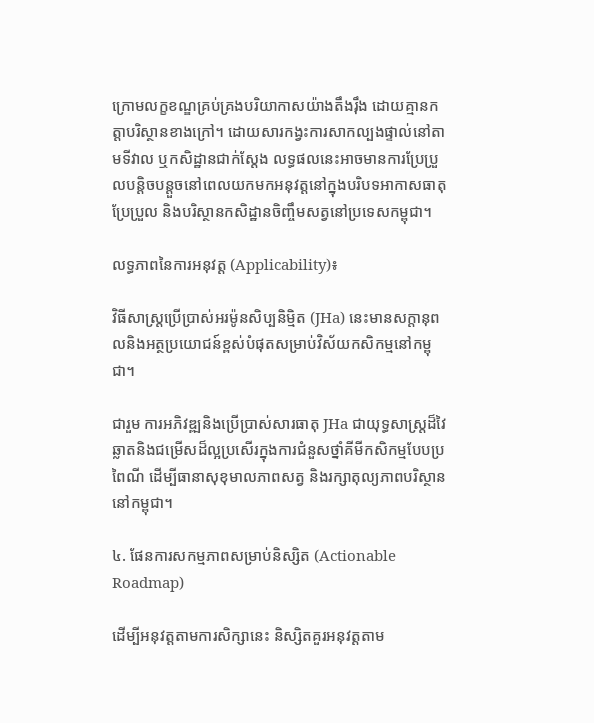ក្រោមលក្ខខណ្ឌគ្រប់គ្រងបរិយាកាសយ៉ាងតឹងរ៉ឹង ដោយគ្មានកត្តាបរិស្ថានខាងក្រៅ។ ដោយសារកង្វះការសាកល្បងផ្ទាល់នៅតាមទីវាល ឬកសិដ្ឋានជាក់ស្តែង លទ្ធផលនេះអាចមានការប្រែប្រួលបន្តិចបន្តួចនៅពេលយកមកអនុវត្តនៅក្នុងបរិបទអាកាសធាតុប្រែប្រួល និងបរិស្ថានកសិដ្ឋានចិញ្ចឹមសត្វនៅប្រទេសកម្ពុជា។

លទ្ធភាពនៃការអនុវត្ត (Applicability)៖

វិធីសាស្ត្រប្រើប្រាស់អរម៉ូនសិប្បនិម្មិត (JHa) នេះមានសក្តានុពលនិងអត្ថប្រយោជន៍ខ្ពស់បំផុតសម្រាប់វិស័យកសិកម្មនៅកម្ពុជា។

ជារួម ការអភិវឌ្ឍនិងប្រើប្រាស់សារធាតុ JHa ជាយុទ្ធសាស្ត្រដ៏វៃឆ្លាតនិងជម្រើសដ៏ល្អប្រសើរក្នុងការជំនួសថ្នាំគីមីកសិកម្មបែបប្រពៃណី ដើម្បីធានាសុខុមាលភាពសត្វ និងរក្សាតុល្យភាពបរិស្ថាននៅកម្ពុជា។

៤. ផែនការសកម្មភាពសម្រាប់និស្សិត (Actionable Roadmap)

ដើម្បីអនុវត្តតាមការសិក្សានេះ និស្សិតគួរអនុវត្តតាម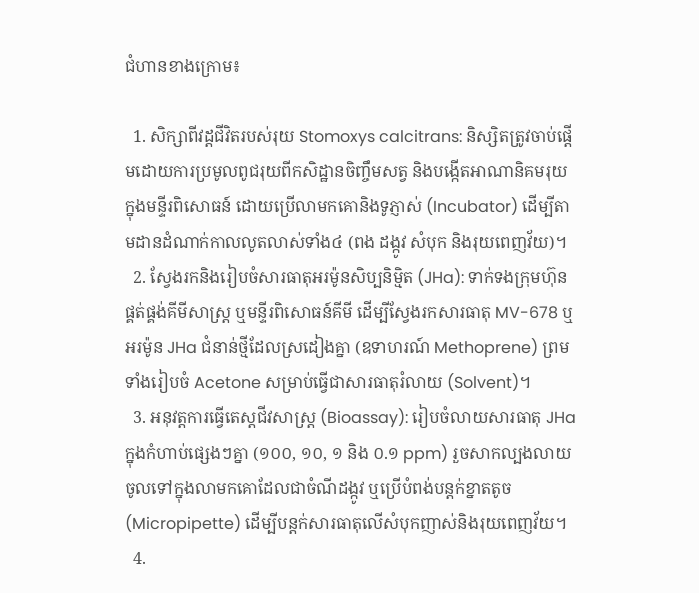ជំហានខាងក្រោម៖

  1. សិក្សាពីវដ្តជីវិតរបស់រុយ Stomoxys calcitrans: និស្សិតត្រូវចាប់ផ្តើមដោយការប្រមូលពូជរុយពីកសិដ្ឋានចិញ្ចឹមសត្វ និងបង្កើតអាណានិគមរុយក្នុងមន្ទីរពិសោធន៍ ដោយប្រើលាមកគោនិងទូភ្ញាស់ (Incubator) ដើម្បីតាមដានដំណាក់កាលលូតលាស់ទាំង៤ (ពង ដង្កូវ សំបុក និងរុយពេញវ័យ)។
  2. ស្វែងរកនិងរៀបចំសារធាតុអរម៉ូនសិប្បនិម្មិត (JHa): ទាក់ទងក្រុមហ៊ុនផ្គត់ផ្គង់គីមីសាស្ត្រ ឬមន្ទីរពិសោធន៍គីមី ដើម្បីស្វែងរកសារធាតុ MV-678 ឬអរម៉ូន JHa ជំនាន់ថ្មីដែលស្រដៀងគ្នា (ឧទាហរណ៍ Methoprene) ព្រមទាំងរៀបចំ Acetone សម្រាប់ធ្វើជាសារធាតុរំលាយ (Solvent)។
  3. អនុវត្តការធ្វើតេស្តជីវសាស្ត្រ (Bioassay): រៀបចំលាយសារធាតុ JHa ក្នុងកំហាប់ផ្សេងៗគ្នា (១០០, ១០, ១ និង ០.១ ppm) រួចសាកល្បងលាយចូលទៅក្នុងលាមកគោដែលជាចំណីដង្កូវ ឬប្រើបំពង់បន្តក់ខ្នាតតូច (Micropipette) ដើម្បីបន្តក់សារធាតុលើសំបុកញាស់និងរុយពេញវ័យ។
  4.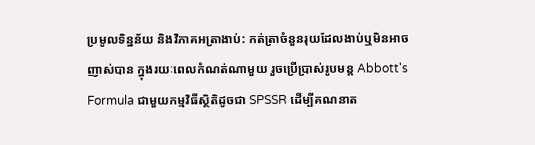ប្រមូលទិន្នន័យ និងវិភាគអត្រាងាប់: កត់ត្រាចំនួនរុយដែលងាប់ឬមិនអាចញាស់បាន ក្នុងរយៈពេលកំណត់ណាមួយ រួចប្រើប្រាស់រូបមន្ត Abbott's Formula ជាមួយកម្មវិធីស្ថិតិដូចជា SPSSR ដើម្បីគណនាត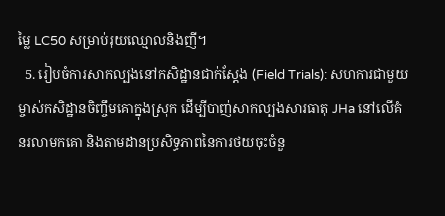ម្លៃ LC50 សម្រាប់រុយឈ្មោលនិងញី។
  5. រៀបចំការសាកល្បងនៅកសិដ្ឋានជាក់ស្តែង (Field Trials): សហការជាមួយម្ចាស់កសិដ្ឋានចិញ្ចឹមគោក្នុងស្រុក ដើម្បីបាញ់សាកល្បងសារធាតុ JHa នៅលើគំនរលាមកគោ និងតាមដានប្រសិទ្ធភាពនៃការថយចុះចំនួ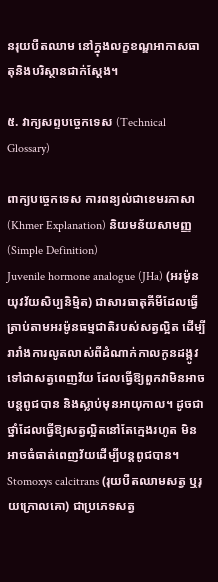នរុយបឺតឈាម នៅក្នុងលក្ខខណ្ឌអាកាសធាតុនិងបរិស្ថានជាក់ស្តែង។

៥. វាក្យសព្ទបច្ចេកទេស (Technical Glossary)

ពាក្យបច្ចេកទេស ការពន្យល់ជាខេមរភាសា (Khmer Explanation) និយមន័យសាមញ្ញ (Simple Definition)
Juvenile hormone analogue (JHa) (អរម៉ូនយុវវ័យសិប្បនិម្មិត) ជាសារធាតុគីមីដែលធ្វើត្រាប់តាមអរម៉ូនធម្មជាតិរបស់សត្វល្អិត ដើម្បីរារាំងការលូតលាស់ពីដំណាក់កាលកូនដង្កូវទៅជាសត្វពេញវ័យ ដែលធ្វើឱ្យពួកវាមិនអាចបន្តពូជបាន និងស្លាប់មុនអាយុកាល។ ដូចជាថ្នាំដែលធ្វើឱ្យសត្វល្អិតនៅតែក្មេងរហូត មិនអាចធំធាត់ពេញវ័យដើម្បីបន្តពូជបាន។
Stomoxys calcitrans (រុយបឺតឈាមសត្វ ឬរុយក្រោលគោ) ជាប្រភេទសត្វ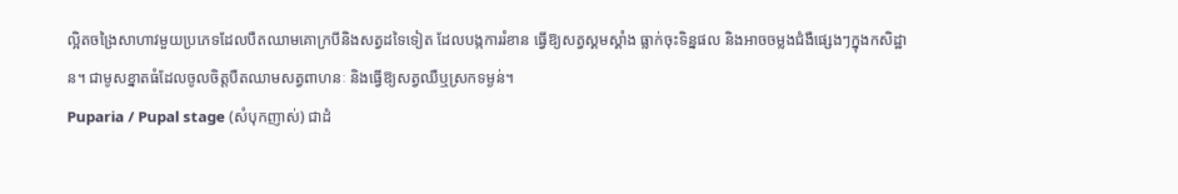ល្អិតចង្រៃសាហាវមួយប្រភេទដែលបឺតឈាមគោក្របីនិងសត្វដទៃទៀត ដែលបង្កការរំខាន ធ្វើឱ្យសត្វស្គមស្គាំង ធ្លាក់ចុះទិន្នផល និងអាចចម្លងជំងឺផ្សេងៗក្នុងកសិដ្ឋាន។ ជាមូសខ្នាតធំដែលចូលចិត្តបឺតឈាមសត្វពាហនៈ និងធ្វើឱ្យសត្វឈឺឬស្រកទម្ងន់។
Puparia / Pupal stage (សំបុកញាស់) ជាដំ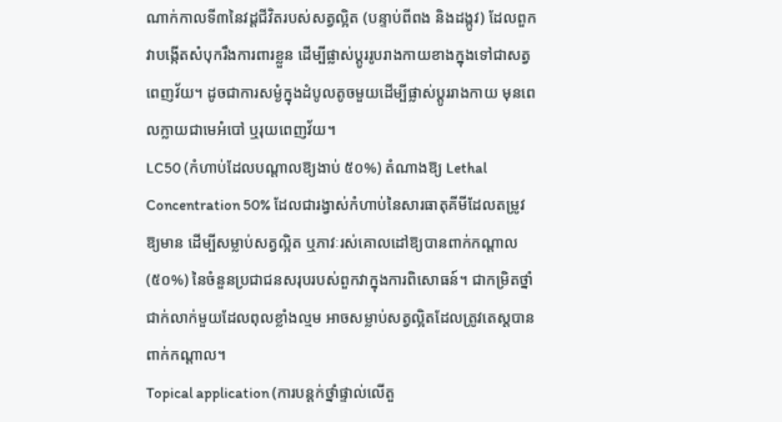ណាក់កាលទី៣នៃវដ្តជីវិតរបស់សត្វល្អិត (បន្ទាប់ពីពង និងដង្កូវ) ដែលពួកវាបង្កើតសំបុករឹងការពារខ្លួន ដើម្បីផ្លាស់ប្តូររូបរាងកាយខាងក្នុងទៅជាសត្វពេញវ័យ។ ដូចជាការសម្ងំក្នុងដំបូលតូចមួយដើម្បីផ្លាស់ប្តូររាងកាយ មុនពេលក្លាយជាមេអំបៅ ឬរុយពេញវ័យ។
LC50 (កំហាប់ដែលបណ្តាលឱ្យងាប់ ៥០%) តំណាងឱ្យ Lethal Concentration 50% ដែលជារង្វាស់កំហាប់នៃសារធាតុគីមីដែលតម្រូវឱ្យមាន ដើម្បីសម្លាប់សត្វល្អិត ឬភាវៈរស់គោលដៅឱ្យបានពាក់កណ្តាល (៥០%) នៃចំនួនប្រជាជនសរុបរបស់ពួកវាក្នុងការពិសោធន៍។ ជាកម្រិតថ្នាំជាក់លាក់មួយដែលពុលខ្លាំងល្មម អាចសម្លាប់សត្វល្អិតដែលត្រូវតេស្តបានពាក់កណ្តាល។
Topical application (ការបន្តក់ថ្នាំផ្ទាល់លើតួ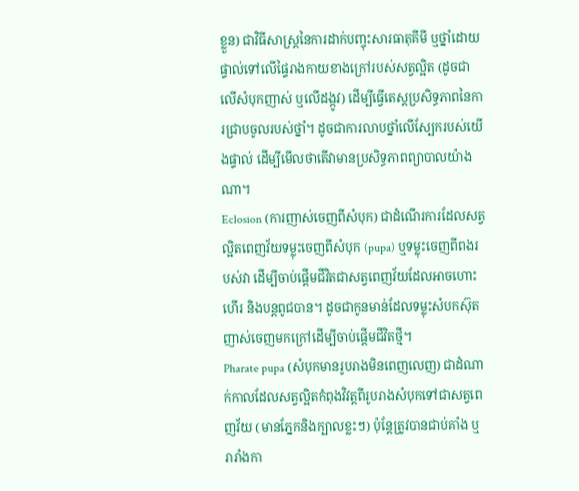ខ្លួន) ជាវិធីសាស្ត្រនៃការដាក់បញ្ចុះសារធាតុគីមី ឬថ្នាំដោយផ្ទាល់ទៅលើផ្ទៃរាងកាយខាងក្រៅរបស់សត្វល្អិត (ដូចជាលើសំបុកញាស់ ឬលើដង្កូវ) ដើម្បីធ្វើតេស្តប្រសិទ្ធភាពនៃការជ្រាបចូលរបស់ថ្នាំ។ ដូចជាការលាបថ្នាំលើស្បែករបស់យើងផ្ទាល់ ដើម្បីមើលថាតើវាមានប្រសិទ្ធភាពព្យាបាលយ៉ាងណា។
Eclosion (ការញាស់ចេញពីសំបុក) ជាដំណើរការដែលសត្វល្អិតពេញវ័យទម្លុះចេញពីសំបុក (pupa) ឬទម្លុះចេញពីពងរបស់វា ដើម្បីចាប់ផ្តើមជីវិតជាសត្វពេញវ័យដែលអាចហោះហើរ និងបន្តពូជបាន។ ដូចជាកូនមាន់ដែលទម្លុះសំបកស៊ុតញាស់ចេញមកក្រៅដើម្បីចាប់ផ្តើមជីវិតថ្មី។
Pharate pupa (សំបុកមានរូបរាងមិនពេញលេញ) ជាដំណាក់កាលដែលសត្វល្អិតកំពុងវិវត្តពីរូបរាងសំបុកទៅជាសត្វពេញវ័យ (មានភ្នែកនិងក្បាលខ្លះៗ) ប៉ុន្តែត្រូវបានជាប់គាំង ឬរារាំងកា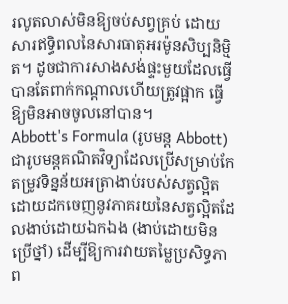រលូតលាស់មិនឱ្យចប់សព្វគ្រប់ ដោយសារឥទ្ធិពលនៃសារធាតុអរម៉ូនសិប្បនិម្មិត។ ដូចជាការសាងសង់ផ្ទះមួយដែលធ្វើបានតែពាក់កណ្តាលហើយត្រូវផ្អាក ធ្វើឱ្យមិនអាចចូលនៅបាន។
Abbott's Formula (រូបមន្ត Abbott) ជារូបមន្តគណិតវិទ្យាដែលប្រើសម្រាប់កែតម្រូវទិន្នន័យអត្រាងាប់របស់សត្វល្អិត ដោយដកចេញនូវភាគរយនៃសត្វល្អិតដែលងាប់ដោយឯកឯង (ងាប់ដោយមិនប្រើថ្នាំ) ដើម្បីឱ្យការវាយតម្លៃប្រសិទ្ធភាព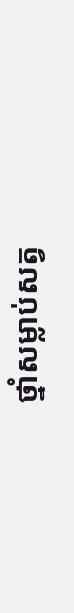ថ្នាំសម្លាប់សត្វ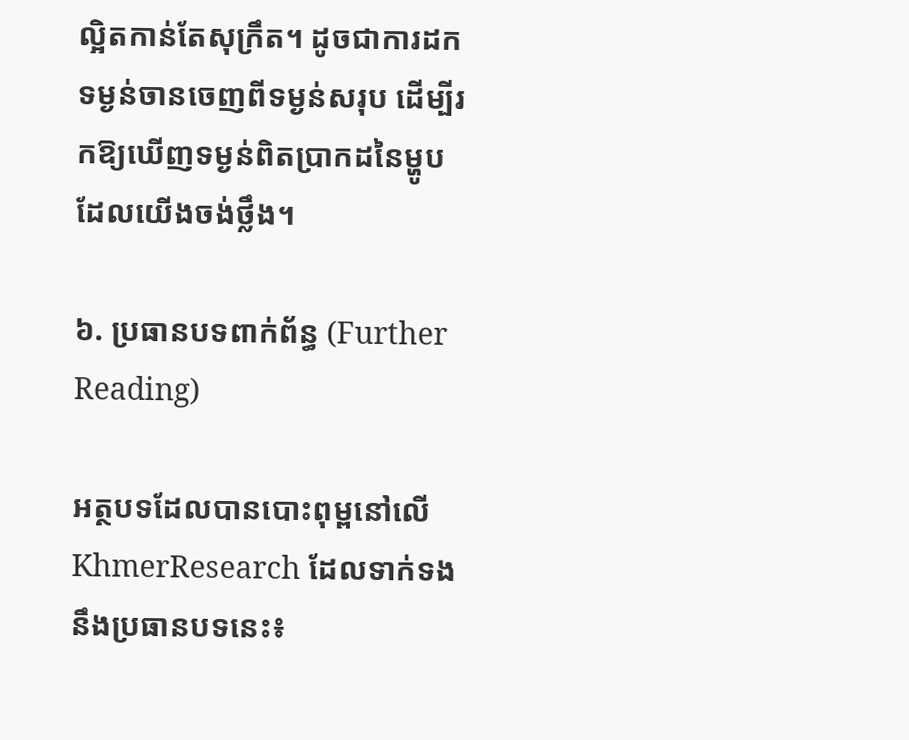ល្អិតកាន់តែសុក្រឹត។ ដូចជាការដកទម្ងន់ចានចេញពីទម្ងន់សរុប ដើម្បីរកឱ្យឃើញទម្ងន់ពិតប្រាកដនៃម្ហូបដែលយើងចង់ថ្លឹង។

៦. ប្រធានបទពាក់ព័ន្ធ (Further Reading)

អត្ថបទដែលបានបោះពុម្ពនៅលើ KhmerResearch ដែលទាក់ទងនឹងប្រធានបទនេះ៖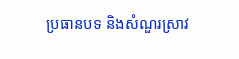ប្រធានបទ និងសំណួរស្រាវ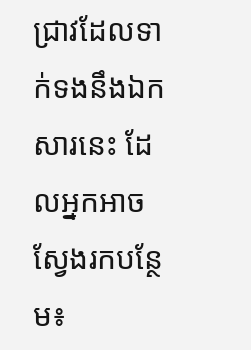ជ្រាវដែលទាក់ទងនឹងឯកសារនេះ ដែលអ្នកអាចស្វែងរកបន្ថែម៖